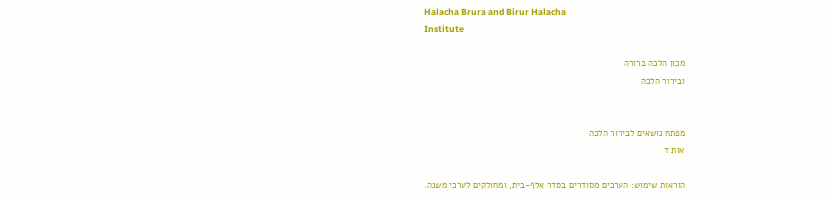Halacha Brura and Birur Halacha
Institute

מכון הלכה ברורה
ובירור הלכה


מפתח נושאים לבירור הלכה
אות ד

הוראות שימוש: הערכים מסודרים בסדר אלף-בית, ומחולקים לערכי משנה.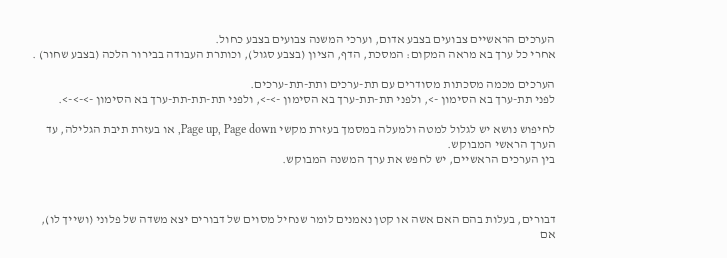הערכים הראשיים צבועים בצבע אדום, וערכי המשנה צבועים בצבע כחול.
אחרי כל ערך בא מראה המקום: המסכת, הדף, הציון (בצבע סגול), וכותרת העבודה בבירור הלכה (בצבע שחור) .

הערכים מכמה מסכתות מסודרים עם תת-ערכים ותת-תת-ערכים.
לפני תת-ערך בא הסימון ->, ולפני תת-תת-ערך בא הסימון ->->, ולפני תת-תת-תת-ערך בא הסימון ->->->.

לחיפוש נושא יש לגלול למטה ולמעלה במסמך בעזרת מקשי Page up, Page down, או בעזרת תיבת הגלילה, עד הערך הראשי המבוקש.
בין הערכים הראשיים, יש לחפש את ערך המשנה המבוקש.



דבורים, בעלות בהם האם אשה או קטן נאמנים לומר שנחיל מסוים של דבורים יצא משדה של פלוני (ושייך לו), אם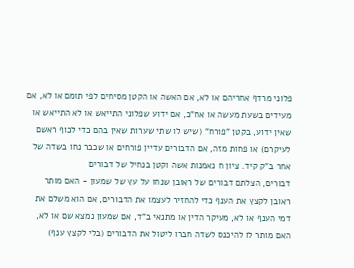פלוני מרדף אחריהם או לא, אם האשה או הקטן מסיחים לפי תומם או לא, אם מעידים בשעת מעשה או אח"כ, אם ידוע שפלוני התייאש או לא התייאש או שאין ידוע, בקטן "פורח" (שיש לו שתי שערות שאין בהם כדי לכוף ראשם לעיקרם) או פחות מזה, אם הדבורים עדיין פורחים או שכבר נחו בשדה של אחר ב"ק קיד. ציון ח נאמנות אשה וקטן בנחיל של דבורים
דבורים, הצלתם דבורים של ראובן שנחו על עץ של שמעון - האם מותר ראובן לקצץ את הענף כדי להחזיר לעצמו את הדבורים, אם הוא משלם את דמי הענף או לא, מעיקר הדין או מתנאי ב"ד, אם שמעון נמצא שם או לא, האם מותר לו להיכנס לשדה חברו ליטול את הדבורים (בלי לקצץ ענף)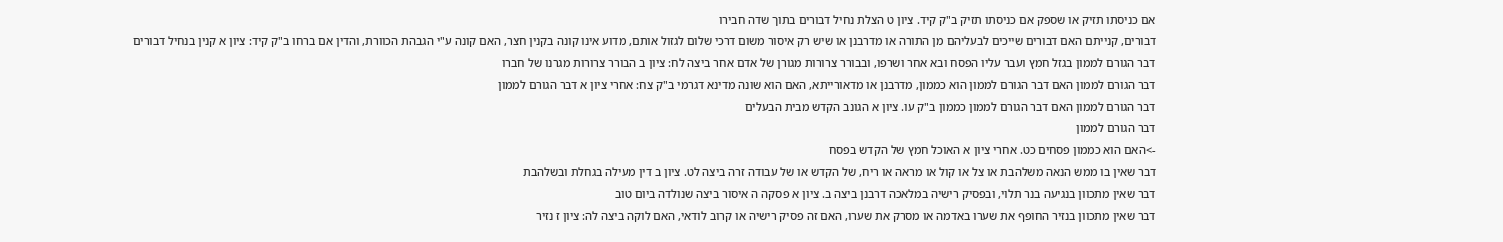אם כניסתו תזיק או שספק אם כניסתו תזיק ב"ק קיד. ציון ט הצלת נחיל דבורים בתוך שדה חבירו
דבורים, קנייתם האם דבורים שייכים לבעליהם מן התורה או מדרבנן או שיש רק איסור משום דרכי שלום לגזול אותם, מדוע אינו קונה בקנין חצר, האם קונה ע"י הגבהת הכוורת, והדין אם ברחו ב"ק קיד: ציון א קנין בנחיל דבורים
דבר הגורם לממון בגזל חמץ ועבר עליו הפסח ובא אחר ושרפו, ובבורר צרורות מגורן של אדם אחר ביצה לח: ציון ב הבורר צרורות מגרנו של חברו
דבר הגורם לממון האם דבר הגורם לממון הוא כממון, מדרבנן או מדאורייתא, האם הוא שונה מדינא דגרמי ב"ק צח: אחרי ציון א דבר הגורם לממון
דבר הגורם לממון האם דבר הגורם לממון כממון ב"ק עו. ציון א הגונב הקדש מבית הבעלים
דבר הגורם לממון
->האם הוא כממון פסחים כט. אחרי ציון א האוכל חמץ של הקדש בפסח
דבר שאין בו ממש הנאה משלהבת או צל או קול או מראה או ריח, של הקדש או של עבודה זרה ביצה לט. ציון ב דין מעילה בגחלת ובשלהבת
דבר שאין מתכוון בנגיעה בנר תלוי, ובפסיק רישיה במלאכה דרבנן ביצה ב. ציון א פסקה ה איסור ביצה שנולדה ביום טוב
דבר שאין מתכוון בנזיר החופף את שערו באדמה או מסרק את שערו, האם זה פסיק רישיה או קרוב לודאי, האם לוקה ביצה לה: ציון ז נזיר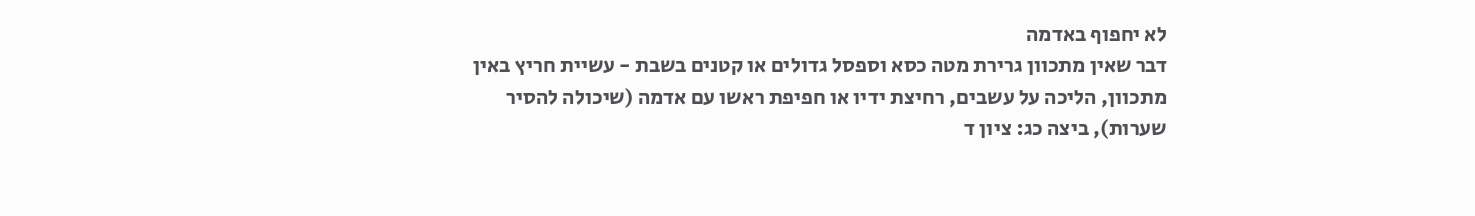לא יחפוף באדמה
דבר שאין מתכוון גרירת מטה כסא וספסל גדולים או קטנים בשבת - עשיית חריץ באין מתכוון, הליכה על עשבים, רחיצת ידיו או חפיפת ראשו עם אדמה (שיכולה להסיר שערות), ביצה כג: ציון ד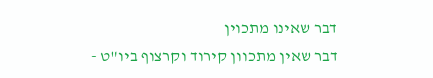דבר שאינו מתכוין
דבר שאין מתכוון קירוד וקרצוף ביו"ט -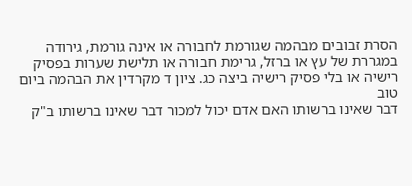הסרת זבובים מבהמה שגורמת לחבורה או אינה גורמת, גירודה במגררת של עץ או ברזל, גרימת חבורה או תלישת שערות בפסיק רישיה או בלי פסיק רישיה ביצה כג. ציון ד מקרדין את הבהמה ביום טוב
דבר שאינו ברשותו האם אדם יכול למכור דבר שאינו ברשותו ב"ק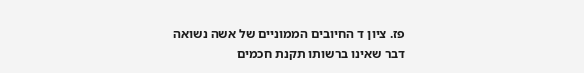פז. ציון ד החיובים הממוניים של אשה נשואה
דבר שאינו ברשותו תקנת חכמים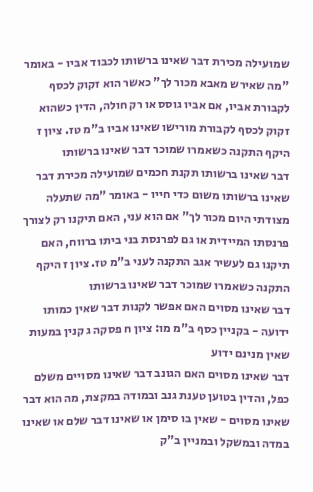שמועילה מכירת דבר שאינו ברשותו לכבוד אביו - באומר "מה שאירש מאבא מכור לך" כאשר הוא זקוק לכסף לקבורת אביו, אם אביו גוסס או רק חולה, הדין כשהוא זקוק לכסף לקבורת מורישו שאינו אביו ב"מ טז. ציון ז היקף התקנה כשאמרו שמוכר דבר שאינו ברשותו
דבר שאינו ברשותו תקנת חכמים שמועילה מכירת דבר שאינו ברשותו משום כדי חייו - באומר "מה שתעלה מצודתי היום מכור לך" אם הוא עני, האם תיקנו רק לצורך פרנסתו המיידית או גם לפרנסת בני ביתו ברווח, האם תיקנו גם לעשיר אגב התקנה לעני ב"מ טז. ציון ז היקף התקנה כשאמרו שמוכר דבר שאינו ברשותו
דבר שאינו מסוים האם אפשר לקנות דבר שאין כמותו ידועה - בקניין כסף ב"מ מו: ציון ח פסקה ג קנין במעות שאין מנינם ידוע
דבר שאינו מסוים האם הגונב דבר שאינו מסויים משלם כפל, והדין בטוען טענת גנב ובמודה במקצת, מה הוא דבר שאינו מסוים - שאין בו סימן או שאינו דבר שלם או שאינו במדה ובמשקל ובמניין ב"ק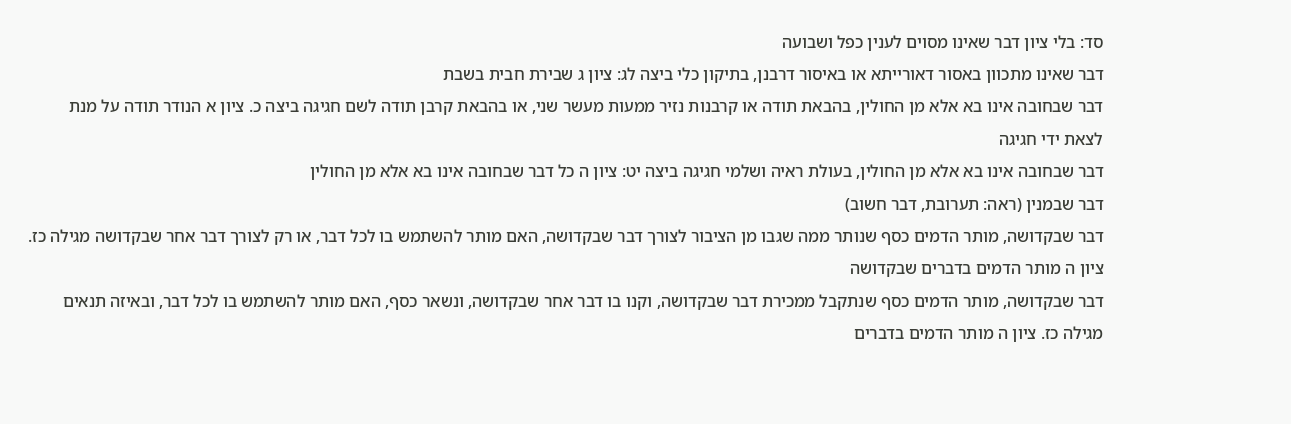סד: בלי ציון דבר שאינו מסוים לענין כפל ושבועה
דבר שאינו מתכוון באסור דאורייתא או באיסור דרבנן, בתיקון כלי ביצה לג: ציון ג שבירת חבית בשבת
דבר שבחובה אינו בא אלא מן החולין, בהבאת תודה או קרבנות נזיר ממעות מעשר שני, או בהבאת קרבן תודה לשם חגיגה ביצה כ. ציון א הנודר תודה על מנת לצאת ידי חגיגה
דבר שבחובה אינו בא אלא מן החולין, בעולת ראיה ושלמי חגיגה ביצה יט: ציון ה כל דבר שבחובה אינו בא אלא מן החולין
דבר שבמנין (ראה: תערובת, דבר חשוב)
דבר שבקדושה, מותר הדמים כסף שנותר ממה שגבו מן הציבור לצורך דבר שבקדושה, האם מותר להשתמש בו לכל דבר, או רק לצורך דבר אחר שבקדושה מגילה כז. ציון ה מותר הדמים בדברים שבקדושה
דבר שבקדושה, מותר הדמים כסף שנתקבל ממכירת דבר שבקדושה, וקנו בו דבר אחר שבקדושה, ונשאר כסף, האם מותר להשתמש בו לכל דבר, ובאיזה תנאים מגילה כז. ציון ה מותר הדמים בדברים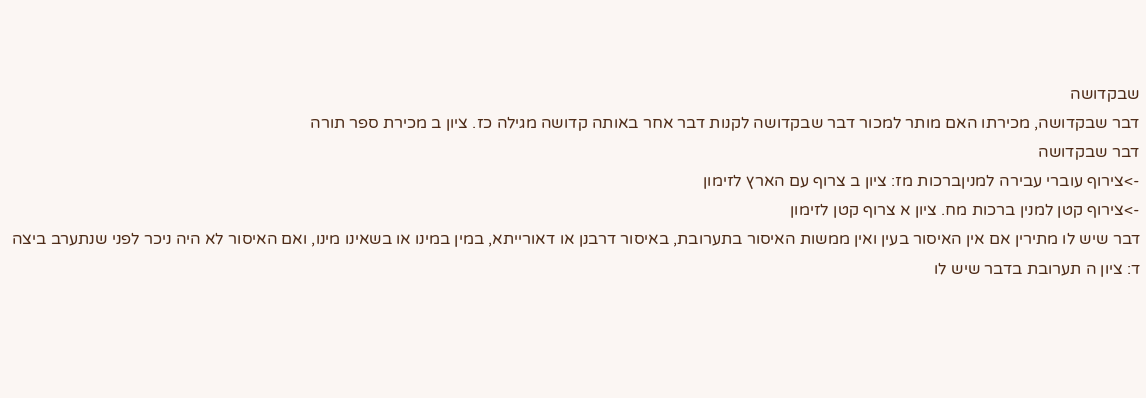שבקדושה
דבר שבקדושה, מכירתו האם מותר למכור דבר שבקדושה לקנות דבר אחר באותה קדושה מגילה כז. ציון ב מכירת ספר תורה
דבר שבקדושה
->צירוף עוברי עבירה למניןברכות מז: ציון ב צרוף עם הארץ לזימון
->צירוף קטן למנין ברכות מח. ציון א צרוף קטן לזימון
דבר שיש לו מתירין אם אין האיסור בעין ואין ממשות האיסור בתערובת, באיסור דרבנן או דאורייתא, במין במינו או בשאינו מינו, ואם האיסור לא היה ניכר לפני שנתערב ביצה ד: ציון ה תערובת בדבר שיש לו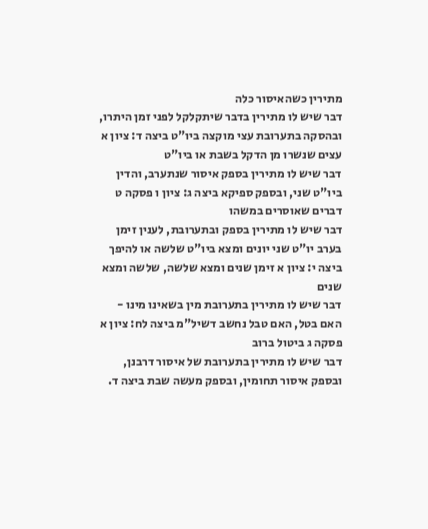מתירין כשהאיסור כלה
דבר שיש לו מתירין בדבר שיתקלקל לפני זמן היתרו, ובהסקה בתערובת עצי מוקצה ביו"ט ביצה ד: ציון א עצים שנשרו מן הדקל בשבת או ביו"ט
דבר שיש לו מתירין בספק איסור שנתערב, והדין ביו"ט שני, ובספק ספיקא ביצה ג: ציון ו פסקה ט דברים שאוסרים במשהו
דבר שיש לו מתירין בספק ובתערובת, לענין זימן בערב יו"ט שני יונים ומצא ביו"ט שלשה או להיפך ביצה י: ציון א זימן שנים ומצא שלשה, שלשה ומצא שנים
דבר שיש לו מתירין בתערובת מין בשאינו מינו - האם בטל, האם טבל נחשב דשיל"מ ביצה לח: ציון א פסקה ג ביטול ברוב
דבר שיש לו מתירין בתערובת של איסור דרבנן, ובספק איסור תחומין, ובספק מעשה שבת ביצה ד.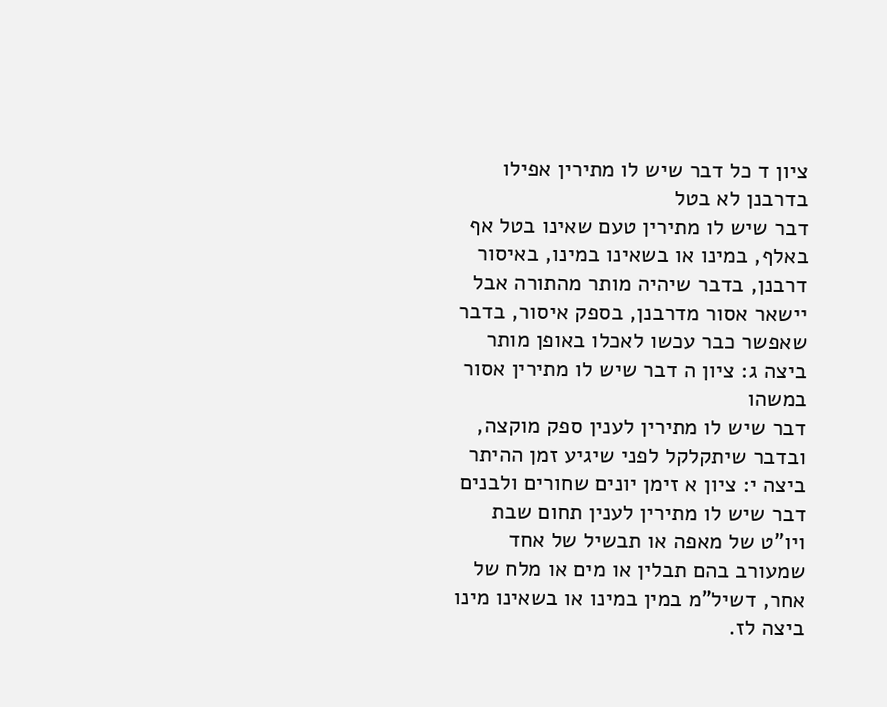ציון ד כל דבר שיש לו מתירין אפילו בדרבנן לא בטל
דבר שיש לו מתירין טעם שאינו בטל אף באלף, במינו או בשאינו במינו, באיסור דרבנן, בדבר שיהיה מותר מהתורה אבל יישאר אסור מדרבנן, בספק איסור, בדבר שאפשר כבר עכשו לאכלו באופן מותר ביצה ג: ציון ה דבר שיש לו מתירין אסור במשהו
דבר שיש לו מתירין לענין ספק מוקצה, ובדבר שיתקלקל לפני שיגיע זמן ההיתר ביצה י: ציון א זימן יונים שחורים ולבנים
דבר שיש לו מתירין לענין תחום שבת ויו"ט של מאפה או תבשיל של אחד שמעורב בהם תבלין או מים או מלח של אחר, דשיל"מ במין במינו או בשאינו מינו ביצה לז.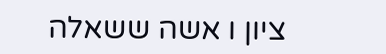ציון ו אשה ששאלה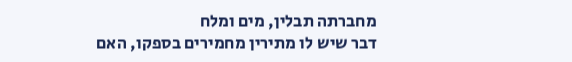מחברתה תבלין, מים ומלח
דבר שיש לו מתירין מחמירים בספקו, האם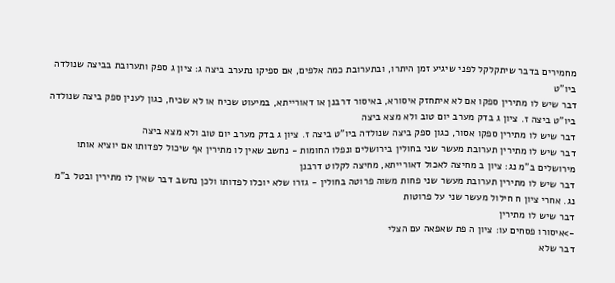מחמירים בדבר שיתקלקל לפני שיגיע זמן היתרו, ובתערובת כמה אלפים, אם ספיקו נתערב ביצה ג: ציון ג ספק ותערובת בביצה שנולדה ביו"ט
דבר שיש לו מתירין ספקו אם לא איתחזק איסורא, באיסור דרבנן או דאורייתא, במיעוט שכיח או לא שכיח, כגון לענין ספק ביצה שנולדה ביו"ט ביצה ז. ציון ג בדק מערב יום טוב ולא מצא ביצה
דבר שיש לו מתירין ספקו אסור, כגון ספק ביצה שנולדה ביו"ט ביצה ז. ציון ג בדק מערב יום טוב ולא מצא ביצה
דבר שיש לו מתירין תערובת מעשר שני בחולין בירושלים ונפלו החומות - נחשב שאין לו מתירין אף שיכול לפדותו אם יוציא אותו מירושלים ב"מ נג: ציון ב מחיצה לאכול דאורייתא, מחיצה לקלוט דרבנן
דבר שיש לו מתירין תערובת מעשר שני פחות משוה פרוטה בחולין - גזרו שלא יוכלו לפדותו ולכן נחשב דבר שאין לו מתירין ובטל ב"מ נג. אחרי ציון ח חילול מעשר שני על פרוטות
דבר שיש לו מתירין
->איסורו פסחים עו: ציון ה פת שאפאה עם הצלי
דבר שלא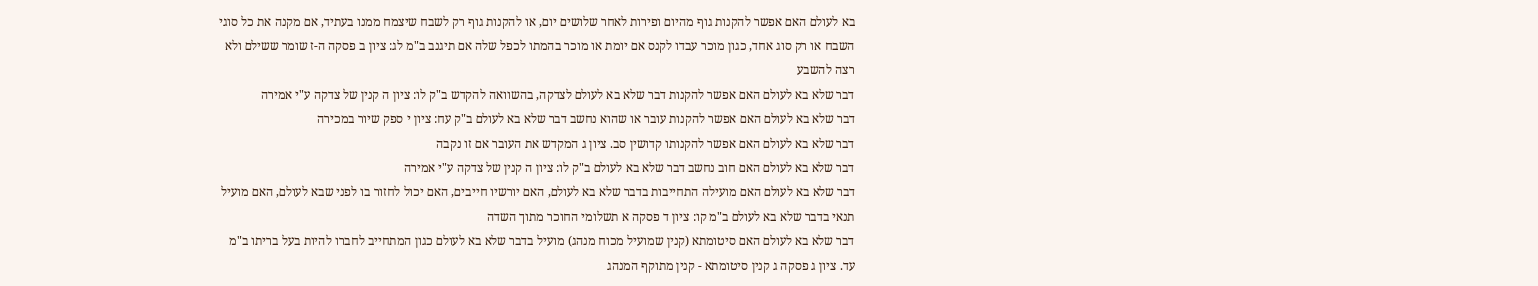בא לעולם האם אפשר להקנות גוף מהיום ופירות לאחר שלושים יום, או להקנות גוף רק לשבח שיצמח ממנו בעתיד, אם מקנה את כל סוגי השבח או רק סוג אחד, כגון מוכר עבדו לקנס אם יומת או מוכר בהמתו לכפל שלה אם תיגנב ב"מ לג: ציון ב פסקה ה-ז שומר ששילם ולא רצה להשבע
דבר שלא בא לעולם האם אפשר להקנות דבר שלא בא לעולם לצדקה, בהשוואה להקדש ב"ק לו: ציון ה קנין של צדקה ע"י אמירה
דבר שלא בא לעולם האם אפשר להקנות עובר או שהוא נחשב דבר שלא בא לעולם ב"ק עח: ציון י ספק שיור במכירה
דבר שלא בא לעולם האם אפשר להקנותו קדושין סב. ציון ג המקדש את העובר אם זו נקבה
דבר שלא בא לעולם האם חוב נחשב דבר שלא בא לעולם ב"ק לו: ציון ה קנין של צדקה ע"י אמירה
דבר שלא בא לעולם האם מועילה התחייבות בדבר שלא בא לעולם, האם יורשיו חייבים, האם יכול לחזור בו לפני שבא לעולם, האם מועיל תנאי בדבר שלא בא לעולם ב"מ קו: ציון ד פסקה א תשלומי החוכר מתוך השדה
דבר שלא בא לעולם האם סיטומתא (קנין שמועיל מכוח מנהג) מועיל בדבר שלא בא לעולם כגון המתחייב לחברו להיות בעל בריתו ב"מ עד. ציון ג פסקה ג קנין סיטומתא - קנין מתוקף המנהג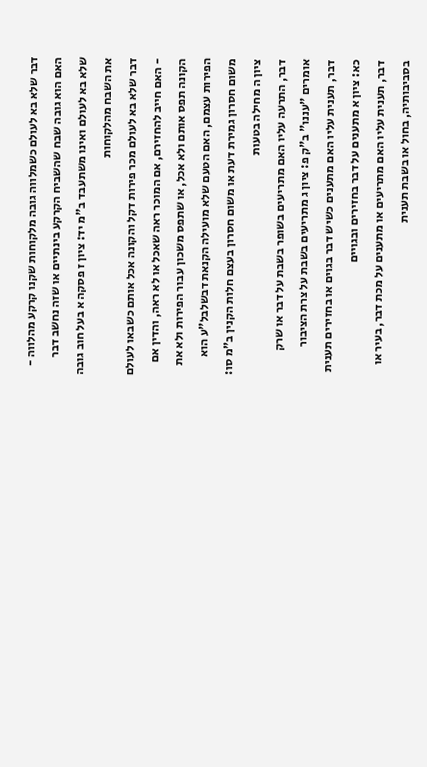דבר שלא בא לעולם כשמלווה גובה מלקוחות שקנו קרקע מהלווה - האם הוא גובה שבח שהשביח הקרקע בינתיים או שזה נחשב דבר שלא בא לעולם ואינו משתעבד ב"מ יד: ציון ז פסקה א בעל חוב גובה את השבח מהלקוחות
דבר שלא בא לעולם מכר פירות דקל והקונה אכל אותם כשבאו לעולם - האם חייב להחזירם, אם המוכר ראה שאכל או לא ראה, והדין אם הקונה תפס אותם ולא אכל, או שתפס משכון עבור הפירות ולא את הפירות עצמם, האם הטעם שלא מועילה הקנאת דבשלבל"ע הוא משום חסרון גמירת דעת או משום חסרון בעצם חלות הקנין ב"מ סו: ציון ה מחילה בטעות
דבר, התרעה עליו האם מתריעים בשופר בשבת על דבר או שרק אומרים "עננו" ב"ק פ: ציון ג מתריעים בשבת על צרת הציבור
דבר, תענית עליו האם מתענים כשיש דבר בגוים או בחזירים תענית כא: ציון א מתענים על דבר בחזירים ובגויים
דבר, תענית עליו האם מתריעים או מתענים על מכת דבר, בעיר או בסביבותיה, בחול או בשבת תענית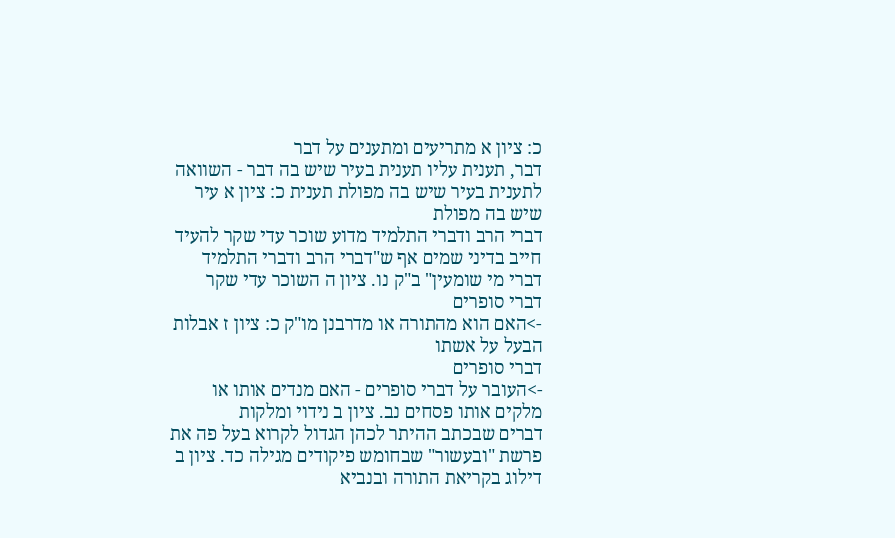כ: ציון א מתריעים ומתענים על דבר
דבר, תענית עליו תענית בעיר שיש בה דבר - השוואה לתענית בעיר שיש בה מפולת תענית כ: ציון א עיר שיש בה מפולת
דברי הרב ודברי התלמיד מדוע שוכר עדי שקר להעיד חייב בדיני שמים אף ש"דברי הרב ודברי התלמיד דברי מי שומעין" ב"ק נו. ציון ה השוכר עדי שקר
דברי סופרים
->האם הוא מהתורה או מדרבנן מו"ק כ: ציון ז אבלות הבעל על אשתו
דברי סופרים
->העובר על דברי סופרים - האם מנדים אותו או מלקים אותו פסחים נב. ציון ב נידוי ומלקות
דברים שבכתב ההיתר לכהן הגדול לקרוא בעל פה את פרשת "ובעשור" שבחומש פיקודים מגילה כד. ציון ב דילוג בקריאת התורה ובנביא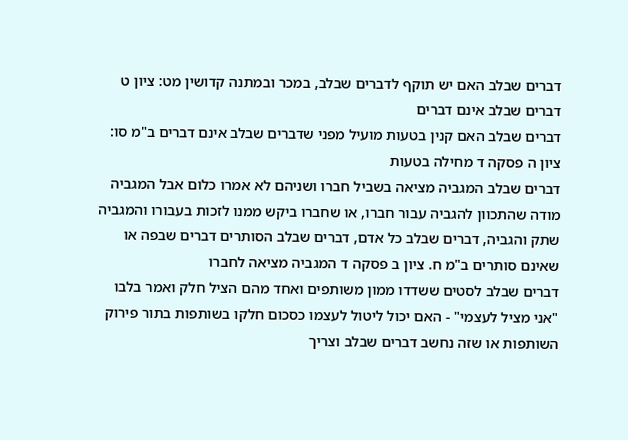דברים שבלב האם יש תוקף לדברים שבלב, במכר ובמתנה קדושין מט: ציון ט דברים שבלב אינם דברים
דברים שבלב האם קנין בטעות מועיל מפני שדברים שבלב אינם דברים ב"מ סו: ציון ה פסקה ד מחילה בטעות
דברים שבלב המגביה מציאה בשביל חברו ושניהם לא אמרו כלום אבל המגביה מודה שהתכוון להגביה עבור חברו, או שחברו ביקש ממנו לזכות בעבורו והמגביה שתק והגביה, דברים שבלב כל אדם, דברים שבלב הסותרים דברים שבפה או שאינם סותרים ב"מ ח. ציון ב פסקה ד המגביה מציאה לחברו
דברים שבלב לסטים ששדדו ממון משותפים ואחד מהם הציל חלק ואמר בלבו "אני מציל לעצמי" - האם יכול ליטול לעצמו כסכום חלקו בשותפות בתור פירוק השותפות או שזה נחשב דברים שבלב וצריך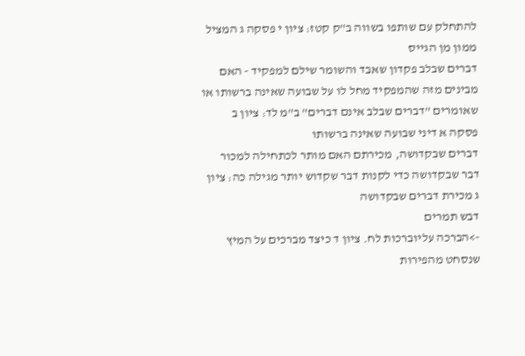להתחלק עם שותפו בשווה ב"ק קטז: ציון י פסקה ג המציל ממון מן הגייס
דברים שבלב פקדון שאבד והשומר שילם למפקיד - האם מבינים מזה שהמפקיד מחל לו על שבועה שאינה ברשותו או שאומרים "דברים שבלב אינם דברים" ב"מ לד: ציון ב פסקה א דיני שבועה שאינה ברשותו
דברים שבקדושה, מכירתם האם מותר לכתחילה למכור דבר שבקדושה כדי לקנות דבר שקדוש יותר מגילה כה: ציון ג מכירת דברים שבקדושה
דבש תמרים
->הברכה עליוברכות לח. ציון ד כיצד מברכים על המיץ שנסחט מהפירות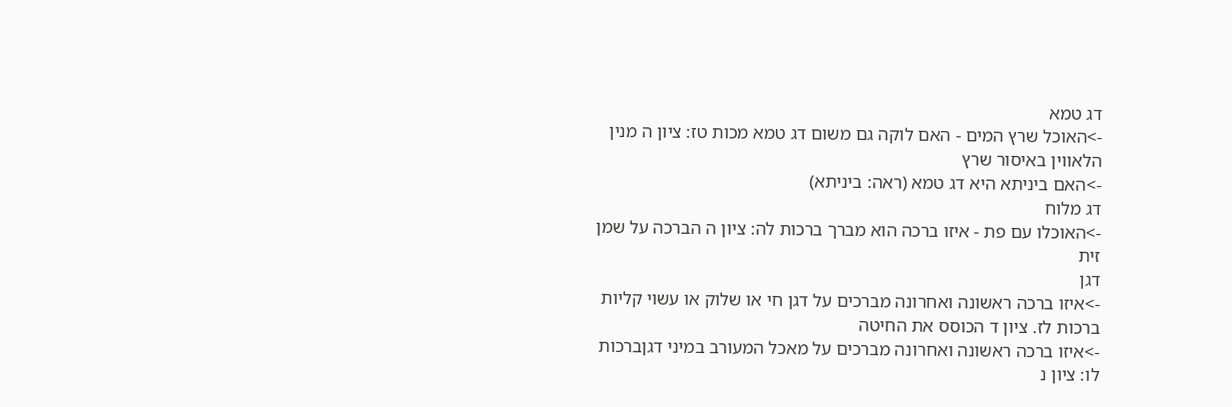דג טמא
->האוכל שרץ המים - האם לוקה גם משום דג טמא מכות טז: ציון ה מנין הלאווין באיסור שרץ
->האם ביניתא היא דג טמא (ראה: ביניתא)
דג מלוח
->האוכלו עם פת - איזו ברכה הוא מברך ברכות לה: ציון ה הברכה על שמן זית
דגן
->איזו ברכה ראשונה ואחרונה מברכים על דגן חי או שלוק או עשוי קליות ברכות לז. ציון ד הכוסס את החיטה
->איזו ברכה ראשונה ואחרונה מברכים על מאכל המעורב במיני דגןברכות לו: ציון נ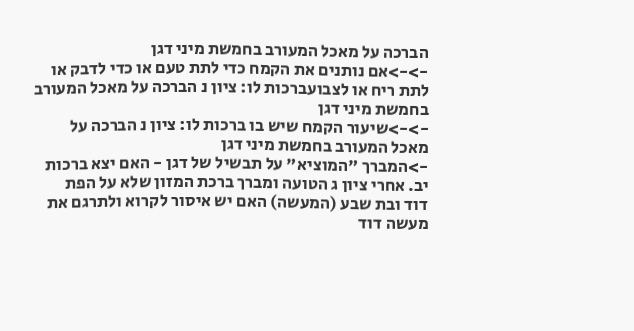הברכה על מאכל המעורב בחמשת מיני דגן
->->אם נותנים את הקמח כדי לתת טעם או כדי לדבק או לתת ריח או לצבועברכות לו: ציון נ הברכה על מאכל המעורב בחמשת מיני דגן
->->שיעור הקמח שיש בו ברכות לו: ציון נ הברכה על מאכל המעורב בחמשת מיני דגן
->המברך "המוציא" על תבשיל של דגן - האם יצא ברכות יב. אחרי ציון ג הטועה ומברך ברכת המזון שלא על הפת
דוד ובת שבע (המעשה) האם יש איסור לקרוא ולתרגם את מעשה דוד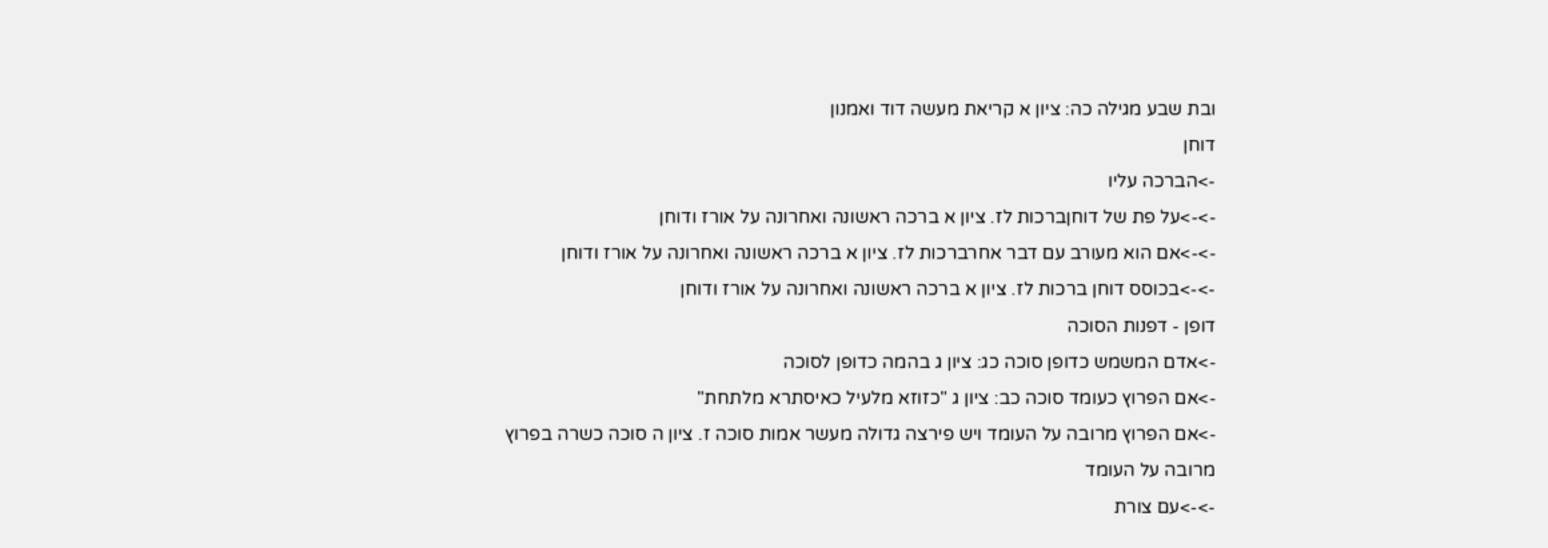ובת שבע מגילה כה: ציון א קריאת מעשה דוד ואמנון
דוחן
->הברכה עליו
->->על פת של דוחןברכות לז. ציון א ברכה ראשונה ואחרונה על אורז ודוחן
->->אם הוא מעורב עם דבר אחרברכות לז. ציון א ברכה ראשונה ואחרונה על אורז ודוחן
->->בכוסס דוחן ברכות לז. ציון א ברכה ראשונה ואחרונה על אורז ודוחן
דופן - דפנות הסוכה
->אדם המשמש כדופן סוכה כג: ציון ג בהמה כדופן לסוכה
->אם הפרוץ כעומד סוכה כב: ציון ג "כזוזא מלעיל כאיסתרא מלתחת"
->אם הפרוץ מרובה על העומד ויש פירצה גדולה מעשר אמות סוכה ז. ציון ה סוכה כשרה בפרוץ מרובה על העומד
->->עם צורת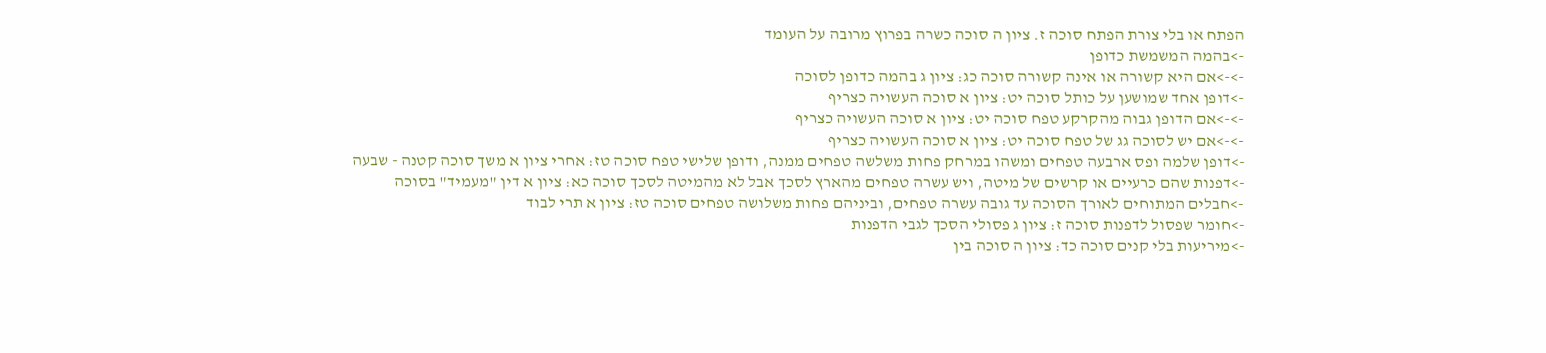הפתח או בלי צורת הפתח סוכה ז. ציון ה סוכה כשרה בפרוץ מרובה על העומד
->בהמה המשמשת כדופן
->->אם היא קשורה או אינה קשורה סוכה כג: ציון ג בהמה כדופן לסוכה
->דופן אחד שמושען על כותל סוכה יט: ציון א סוכה העשויה כצריף
->->אם הדופן גבוה מהקרקע טפח סוכה יט: ציון א סוכה העשויה כצריף
->->אם יש לסוכה גג של טפח סוכה יט: ציון א סוכה העשויה כצריף
->דופן שלמה ופס ארבעה טפחים ומשהו במרחק פחות משלשה טפחים ממנה, ודופן שלישי טפח סוכה טז: אחרי ציון א משך סוכה קטנה - שבעה
->דפנות שהם כרעיים או קרשים של מיטה, ויש עשרה טפחים מהארץ לסכך אבל לא מהמיטה לסכך סוכה כא: ציון א דין "מעמיד" בסוכה
->חבלים המתוחים לאורך הסוכה עד גובה עשרה טפחים, וביניהם פחות משלושה טפחים סוכה טז: ציון א תרי לבוד
->חומר שפסול לדפנות סוכה ז: ציון ג פסולי הסכך לגבי הדפנות
->מיריעות בלי קנים סוכה כד: ציון ה סוכה בין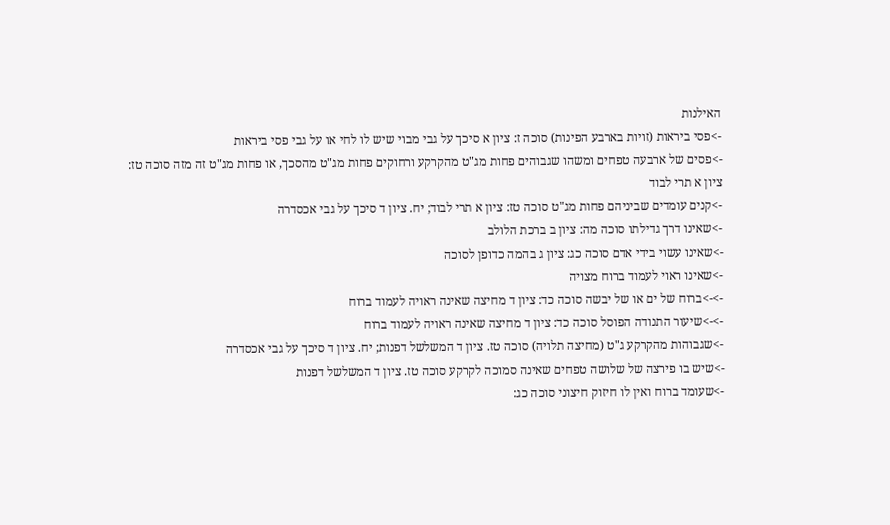האילנות
->פסי ביראות (זויות בארבע הפינות) סוכה ז: ציון א סיכך על גבי מבוי שיש לו לחי או על גבי פסי ביראות
->פסים של ארבעה טפחים ומשהו שגבוהים פחות מג"ט מהקרקע ורחוקים פחות מג"ט מהסכך, או פחות מג"ט זה מזה סוכה טז: ציון א תרי לבוד
->קנים עומדים שביניהם פחות מג"ט סוכה טז: ציון א תרי לבוד; יח. ציון ד סיכך על גבי אכסדרה
->שאינו דרך גדילתו סוכה מה: ציון ב ברכת הלולב
->שאינו עשוי בידי אדם סוכה כג: ציון ג בהמה כדופן לסוכה
->שאינו ראוי לעמוד ברוח מצויה
->->ברוח של ים או של יבשה סוכה כד: ציון ד מחיצה שאינה ראויה לעמוד ברוח
->->שיעור התנודה הפוסל סוכה כד: ציון ד מחיצה שאינה ראויה לעמוד ברוח
->שגבוהות מהקרקע ג"ט (מחיצה תלויה) סוכה טז. ציון ד המשלשל דפנות; יח. ציון ד סיכך על גבי אכסדרה
->שיש בו פירצה של שלושה טפחים שאינה סמוכה לקרקע סוכה טז. ציון ד המשלשל דפנות
->שעומד ברוח ואין לו חיזוק חיצוני סוכה כג: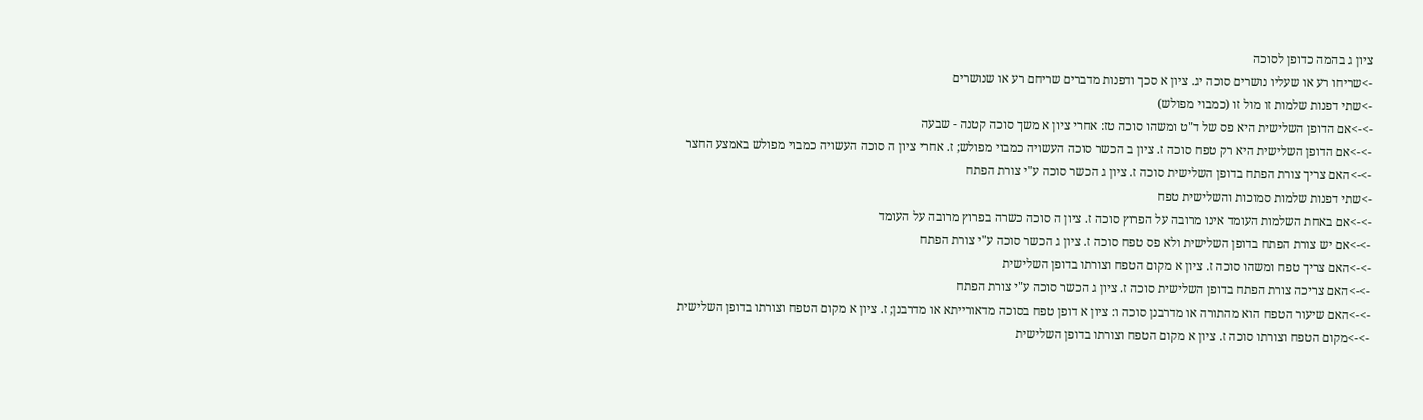ציון ג בהמה כדופן לסוכה
->שריחו רע או שעליו נושרים סוכה יג. ציון א סכך ודפנות מדברים שריחם רע או שנושרים
->שתי דפנות שלמות זו מול זו (כמבוי מפולש)
->->אם הדופן השלישית היא פס של ד"ט ומשהו סוכה טז: אחרי ציון א משך סוכה קטנה - שבעה
->->אם הדופן השלישית היא רק טפח סוכה ז. ציון ב הכשר סוכה העשויה כמבוי מפולש; ז. אחרי ציון ה סוכה העשויה כמבוי מפולש באמצע החצר
->->האם צריך צורת הפתח בדופן השלישית סוכה ז. ציון ג הכשר סוכה ע"י צורת הפתח
->שתי דפנות שלמות סמוכות והשלישית טפח
->->אם באחת השלמות העומד אינו מרובה על הפרוץ סוכה ז. ציון ה סוכה כשרה בפרוץ מרובה על העומד
->->אם יש צורת הפתח בדופן השלישית ולא פס טפח סוכה ז. ציון ג הכשר סוכה ע"י צורת הפתח
->->האם צריך טפח ומשהו סוכה ז. ציון א מקום הטפח וצורתו בדופן השלישית
->->האם צריכה צורת הפתח בדופן השלישית סוכה ז. ציון ג הכשר סוכה ע"י צורת הפתח
->->האם שיעור הטפח הוא מהתורה או מדרבנן סוכה ו: ציון א דופן טפח בסוכה מדאורייתא או מדרבנן; ז. ציון א מקום הטפח וצורתו בדופן השלישית
->->מקום הטפח וצורתו סוכה ז. ציון א מקום הטפח וצורתו בדופן השלישית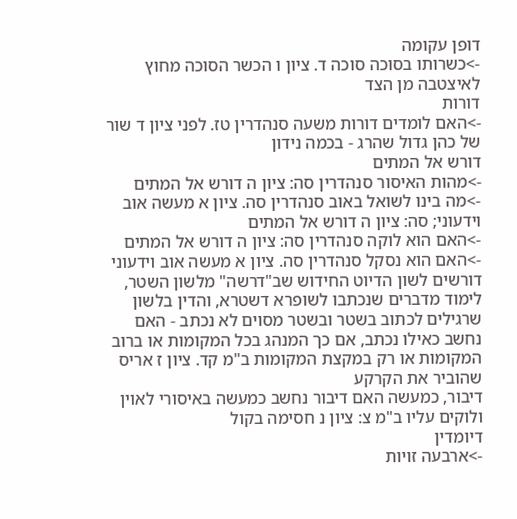דופן עקומה
->כשרותו בסוכה סוכה ד. ציון ו הכשר הסוכה מחוץ לאיצטבה מן הצד
דורות
->האם לומדים דורות משעה סנהדרין טז. לפני ציון ד שור של כהן גדול שהרג - בכמה נידון
דורש אל המתים
->מהות האיסור סנהדרין סה: ציון ה דורש אל המתים
->מה בינו לשואל באוב סנהדרין סה. ציון א מעשה אוב וידעוני; סה: ציון ה דורש אל המתים
->האם הוא לוקה סנהדרין סה: ציון ה דורש אל המתים
->האם הוא נסקל סנהדרין סה. ציון א מעשה אוב וידעוני
דורשים לשון הדיוט החידוש שב"דרשה" מלשון השטר, לימוד מדברים שנכתבו לשופרא דשטרא, והדין בלשון שרגילים לכתוב בשטר ובשטר מסוים לא נכתב - האם נחשב כאילו נכתב, אם כך המנהג בכל המקומות או ברוב המקומות או רק במקצת המקומות ב"מ קד. ציון ז אריס שהוביר את הקרקע
דיבור, כמעשה האם דיבור נחשב כמעשה באיסורי לאוין ולוקים עליו ב"מ צ: ציון נ חסימה בקול
דיומדין
->ארבעה זויות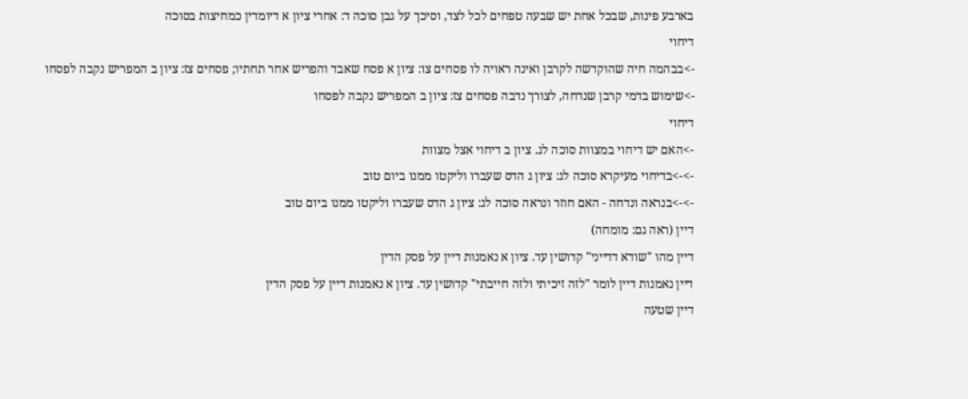בארבע פינות, שבכל אחת יש שבעה טפחים לכל לצד, וסיכך על גבן סוכה ד: אחרי ציון א דיומדין כמחיצות בסוכה
דיחוי
->בבהמה חיה שהוקדשה לקרבן ואינה ראויה לו פסחים צו: ציון א פסח שאבד והפריש אחר תחתיו; פסחים צז: ציון ב המפריש נקבה לפסחו
->שימוש בדמי קרבן שנדחה, לצורך נדבה פסחים צז: ציון ב המפריש נקבה לפסחו
דיחוי
->האם יש דיחוי במצוות סוכה לג. ציון ב דיחוי אצל מצוות
->->בדיחוי מעיקרא סוכה לג: ציון ג הדס שעברו וליקטו ממנו ביום טוב
->->בנראה ונדחה - האם חוזר ונראה סוכה לג: ציון ג הדס שעברו וליקטו ממנו ביום טוב
דיין (ראה גם: מומחה)
דיין מהו "שודא דדייני" קדושין עד. ציון א נאמנות דיין על פסק הדין
דיין נאמנות דיין לומר "לזה זיכיתי ולזה חייבתי" קדושין עד. ציון א נאמנות דיין על פסק הדין
דיין שטעה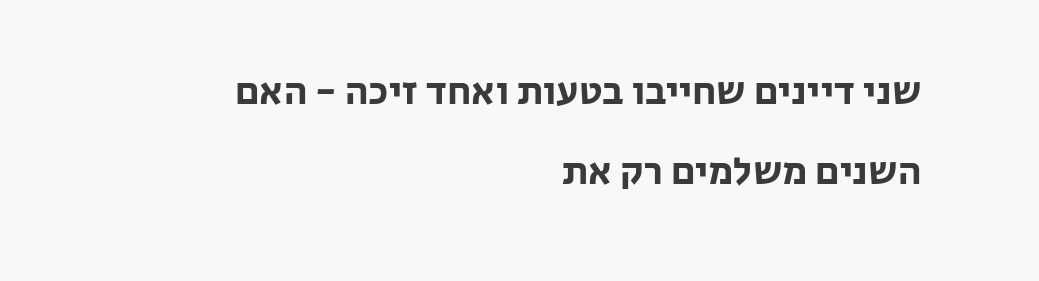שני דיינים שחייבו בטעות ואחד זיכה - האם השנים משלמים רק את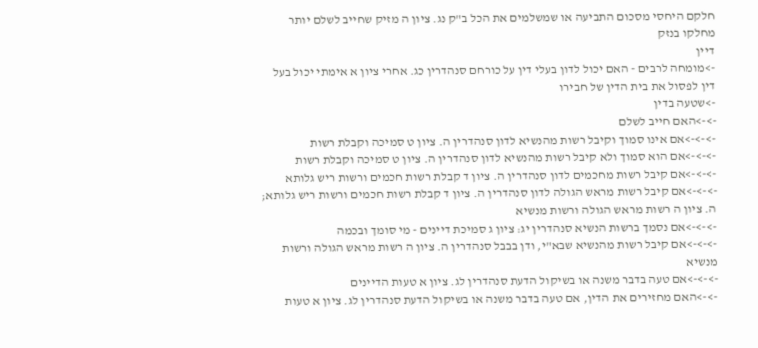חלקם היחסי מסכום התביעה או שמשלמים את הכל ב"ק נג. ציון ה מזיק שחייב לשלם יותר מחלקו בנזק
דיין
->מומחה לרבים - האם יכול לדון בעלי דין על כורחם סנהדרין כג. אחרי ציון א אימתי יכול בעל דין לפסול את בית הדין של חבירו
->שטעה בדין
->->האם חייב לשלם
->->->אם אינו סמוך וקיבל רשות מהנשיא לדון סנהדרין ה. ציון ט סמיכה וקבלת רשות
->->->אם הוא סמוך ולא קיבל רשות מהנשיא לדון סנהדרין ה. ציון ט סמיכה וקבלת רשות
->->->אם קיבל רשות מחכמים לדון סנהדרין ה. ציון ד קבלת רשות חכמים ורשות ריש גלותא
->->->אם קיבל רשות מראש הגולה לדון סנהדרין ה. ציון ד קבלת רשות חכמים ורשות ריש גלותא; ה. ציון ה רשות מראש הגולה ורשות מנשיא
->->->אם נסמך ברשות הנשיא סנהדרין יג: ציון ג סמיכת דיינים - מי סומך ובכמה
->->->אם קיבל רשות מהנשיא שבא"י, ודן בבבל סנהדרין ה. ציון ה רשות מראש הגולה ורשות מנשיא
->->->אם טעה בדבר משנה או בשיקול הדעת סנהדרין לג. ציון א טעות הדיינים
->->האם מחזירים את הדין, אם טעה בדבר משנה או בשיקול הדעת סנהדרין לג. ציון א טעות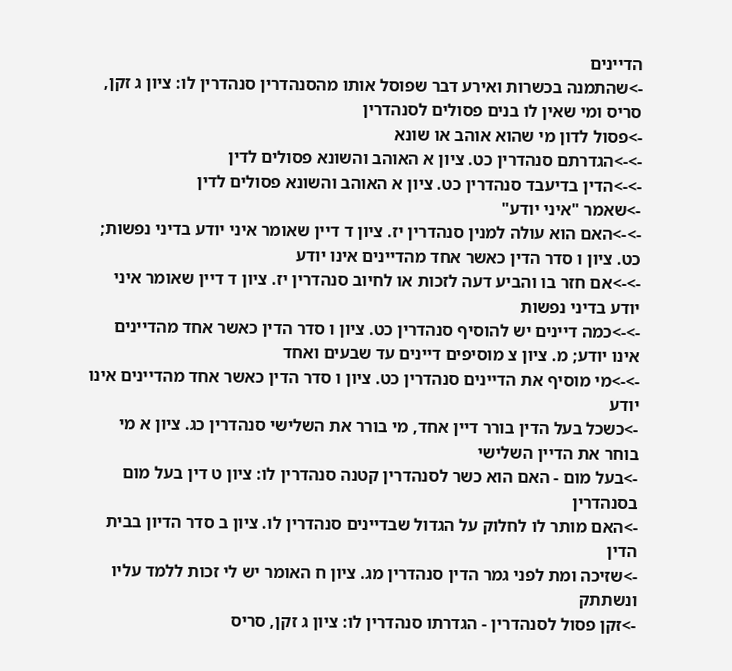הדיינים
->שהתמנה בכשרות ואירע דבר שפוסל אותו מהסנהדרין סנהדרין לו: ציון ג זקן, סריס ומי שאין לו בנים פסולים לסנהדרין
->פסול לדון מי שהוא אוהב או שונא
->->הגדרתם סנהדרין כט. ציון א האוהב והשונא פסולים לדין
->->הדין בדיעבד סנהדרין כט. ציון א האוהב והשונא פסולים לדין
->שאמר "איני יודע"
->->האם הוא עולה למנין סנהדרין יז. ציון ד דיין שאומר איני יודע בדיני נפשות; כט. ציון ו סדר הדין כאשר אחד מהדיינים אינו יודע
->->אם חזר בו והביע דעה לזכות או לחיוב סנהדרין יז. ציון ד דיין שאומר איני יודע בדיני נפשות
->->כמה דיינים יש להוסיף סנהדרין כט. ציון ו סדר הדין כאשר אחד מהדיינים אינו יודע; מ. ציון צ מוסיפים דיינים עד שבעים ואחד
->->מי מוסיף את הדיינים סנהדרין כט. ציון ו סדר הדין כאשר אחד מהדיינים אינו יודע
->כשכל בעל הדין בורר דיין אחד, מי בורר את השלישי סנהדרין כג. ציון א מי בוחר את הדיין השלישי
->בעל מום - האם הוא כשר לסנהדרין קטנה סנהדרין לו: ציון ט דין בעל מום בסנהדרין
->האם מותר לו לחלוק על הגדול שבדיינים סנהדרין לו. ציון ב סדר הדיון בבית הדין
->שזיכה ומת לפני גמר הדין סנהדרין מג. ציון ח האומר יש לי זכות ללמד עליו ונשתתק
->זקן פסול לסנהדרין - הגדרתו סנהדרין לו: ציון ג זקן, סריס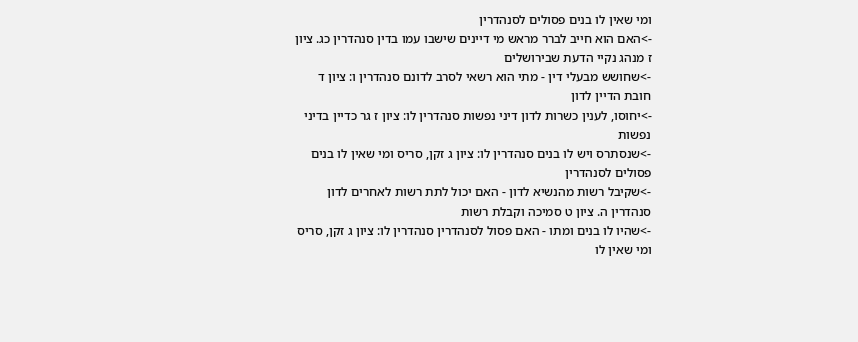ומי שאין לו בנים פסולים לסנהדרין
->האם הוא חייב לברר מראש מי דיינים שישבו עמו בדין סנהדרין כג. ציון ז מנהג נקיי הדעת שבירושלים
->שחושש מבעלי דין - מתי הוא רשאי לסרב לדונם סנהדרין ו: ציון ד חובת הדיין לדון
->יחוסו, לענין כשרות לדון דיני נפשות סנהדרין לו: ציון ז גר כדיין בדיני נפשות
->שנסתרס ויש לו בנים סנהדרין לו: ציון ג זקן, סריס ומי שאין לו בנים פסולים לסנהדרין
->שקיבל רשות מהנשיא לדון - האם יכול לתת רשות לאחרים לדון סנהדרין ה. ציון ט סמיכה וקבלת רשות
->שהיו לו בנים ומתו - האם פסול לסנהדרין סנהדרין לו: ציון ג זקן, סריס ומי שאין לו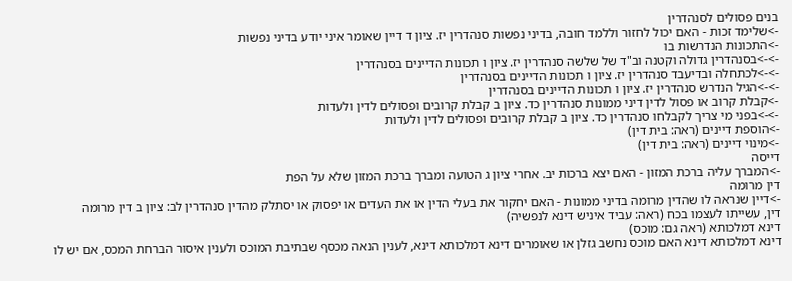בנים פסולים לסנהדרין
->שלימד זכות - האם יכול לחזור וללמד חובה, בדיני נפשות סנהדרין יז. ציון ד דיין שאומר איני יודע בדיני נפשות
->התכונות הנדרשות בו
->->בסנהדרין גדולה וקטנה וב"ד של שלשה סנהדרין יז. ציון ו תכונות הדיינים בסנהדרין
->->לכתחלה ובדיעבד סנהדרין יז. ציון ו תכונות הדיינים בסנהדרין
->->הגיל הנדרש סנהדרין יז. ציון ו תכונות הדיינים בסנהדרין
->קבלת קרוב או פסול לדין דיני ממונות סנהדרין כד. ציון ב קבלת קרובים ופסולים לדין ולעדות
->->בפני מי צריך לקבלחו סנהדרין כד. ציון ב קבלת קרובים ופסולים לדין ולעדות
->הוספת דיינים (ראה: בית דין)
->מינוי דיינים (ראה: בית דין)
דייסה
->המברך עליה ברכת המזון - האם יצא ברכות יב. אחרי ציון ג הטועה ומברך ברכת המזון שלא על הפת
דין מרומה
->דיין שנראה לו שהדין מרומה בדיני ממונות - האם יחקור את בעלי הדין או את העדים או יפסוק או יסתלק מהדין סנהדרין לב: ציון ב דין מרומה
דין, עשייתו לעצמו בכח (ראה: עביד איניש דינא לנפשיה)
דינא דמלכותא (ראה גם: מוכס)
דינא דמלכותא דינא האם מוכס נחשב גזלן או שאומרים דינא דמלכותא דינא, לענין הנאה מכסף שבתיבת המוכס ולענין איסור הברחת המכס, אם יש לו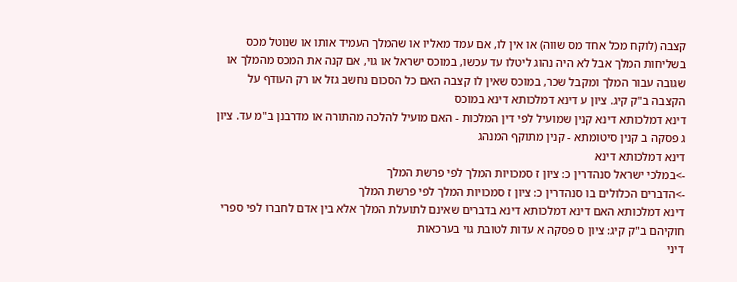קצבה (לוקח מכל אחד מס שווה) או אין לו, אם עמד מאליו או שהמלך העמיד אותו או שנוטל מכס בשליחות המלך אבל לא היה נהוג ליטלו עד עכשו, במוכס ישראל או גוי, אם קנה את המכס מהמלך או שגובה עבור המלך ומקבל שכר, במוכס שאין לו קצבה האם כל הסכום נחשב גזל או רק העודף על הקצבה ב"ק קיג. ציון ע דינא דמלכותא דינא במוכס
דינא דמלכותא דינא קנין שמועיל לפי דין המלכות - האם מועיל להלכה מהתורה או מדרבנן ב"מ עד. ציון ג פסקה ב קנין סיטומתא - קנין מתוקף המנהג
דינא דמלכותא דינא
->במלכי ישראל סנהדרין כ: ציון ז סמכויות המלך לפי פרשת המלך
->הדברים הכלולים בו סנהדרין כ: ציון ז סמכויות המלך לפי פרשת המלך
דינא דמלכותא האם דינא דמלכותא דינא בדברים שאינם לתועלת המלך אלא בין אדם לחברו לפי ספרי חוקיהם ב"ק קיג: ציון ס פסקה א עדות לטובת גוי בערכאות
דיני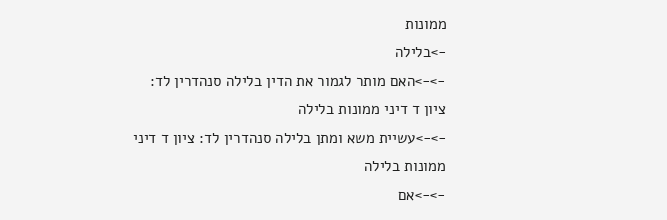ממונות
->בלילה
->->האם מותר לגמור את הדין בלילה סנהדרין לד: ציון ד דיני ממונות בלילה
->->עשיית משא ומתן בלילה סנהדרין לד: ציון ד דיני ממונות בלילה
->->אם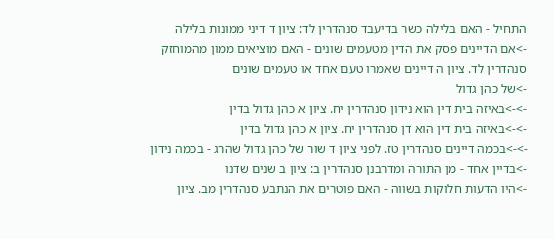התחיל - האם בלילה כשר בדיעבד סנהדרין לד: ציון ד דיני ממונות בלילה
->אם הדיינים פסק את הדין מטעמים שונים - האם מוציאים ממון מהמוחזק סנהדרין לד. ציון ה דיינים שאמרו טעם אחד או טעמים שונים
->של כהן גדול
->->באיזה בית דין הוא נידון סנהדרין יח. ציון א כהן גדול בדין
->->באיזה בית דין הוא דן סנהדרין יח. ציון א כהן גדול בדין
->->בכמה דיינים סנהדרין טז. לפני ציון ד שור של כהן גדול שהרג - בכמה נידון
->בדיין אחד - מן התורה ומדרבנן סנהדרין ב: ציון ב שנים שדנו
->היו הדעות חלוקות בשווה - האם פוטרים את הנתבע סנהדרין מב. ציון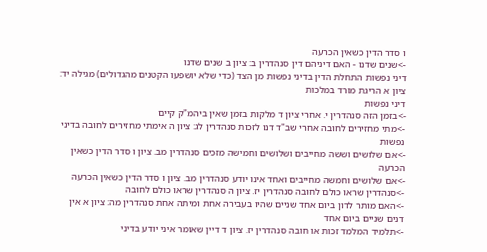ו סדר הדין כשאין הכרעה
->שנים שדנו - האם דיניהם דין סנהדרין ב: ציון ב שנים שדנו
דיני נפשות התחלת הדין בדיני נפשות מן הצד (כדי שלא יושפעו הקטנים מהגדולים) מגילה יד: ציון א הריגת מורד במלכות
דיני נפשות
->בזמן הזה סנהדרין י. אחרי ציון ד מלקות בזמן שאין ביהמ"ק קיים
->מתי מחזירים לחובה אחרי שב"ד דנו לזכות סנהדרין לג: ציון ה אימתי מחזירים לחובה בדיני נפשות
->אם שלושים וששה מחייבים ושלושים וחמישה מזכים סנהדרין מב. ציון ו סדר הדין כשאין הכרעה
->אם שלושים וחמשה מחייבים ואחד אינו יודע סנהדרין מב. ציון ו סדר הדין כשאין הכרעה
->סנהדרין שראו כולם לחובה סנהדרין יז. ציון ה סנהדרין שראו כולם לחובה
->האם מותר לדון ביום אחד שניים שהיו בעבירה אחת ומיתה אחת סנהדרין מה: ציון א אין דנים שניים ביום אחד
->תלמיד המלמד זכות או חובה סנהדרין יז. ציון ד דיין שאומר איני יודע בדיני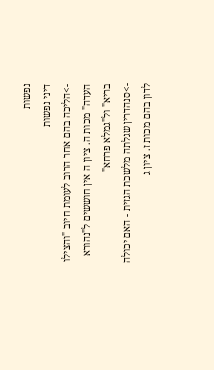נפשות
דיני נפשות
->הליכה בהם אחר הרוב לעומת חיוב "והצילו העדה" מכות ה. ציון ה אין חוששים ל"נהורא בריא" ול"גמלא פרחא"
->סנהדרין שגלתה מלשכת הגזית - האם יכולה לדון בהם מכות ז. ציון ג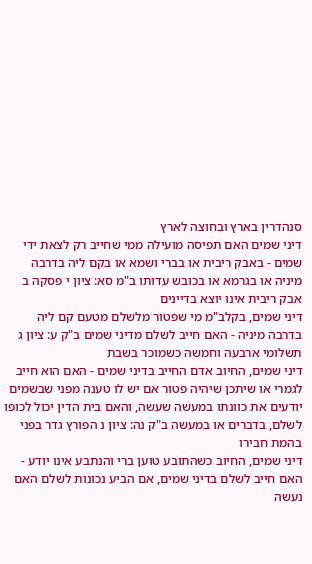סנהדרין בארץ ובחוצה לארץ
דיני שמים האם תפיסה מועילה ממי שחייב רק לצאת ידי שמים - באבק ריבית או בברי ושמא או בקם ליה בדרבה מיניה או בגרמא או בכובש עדותו ב"מ סא: ציון י פסקה ב אבק ריבית אינו יוצא בדיינים
דיני שמים, בקלב"מ מי שפטור מלשלם מטעם קם ליה בדרבה מיניה - האם חייב לשלם מדיני שמים ב"ק ע: ציון ג תשלומי ארבעה וחמשה כשמוכר בשבת
דיני שמים, החיוב אדם החייב בדיני שמים - האם הוא חייב לגמרי או שיתכן שיהיה פטור אם יש לו טענה מפני שבשמים יודעים את כוונתו במעשה שעשה, והאם בית הדין יכול לכופו לשלם, בדברים או במעשה ב"ק נה: ציון נ הפורץ גדר בפני בהמת חבירו
דיני שמים, החיוב כשהתובע טוען ברי והנתבע אינו יודע - האם חייב לשלם בדיני שמים, אם הביע נכונות לשלם האם נעשה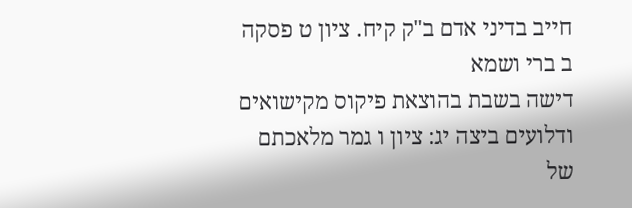חייב בדיני אדם ב"ק קיח. ציון ט פסקה ב ברי ושמא
דישה בשבת בהוצאת פיקוס מקישואים ודלועים ביצה יג: ציון ו גמר מלאכתם של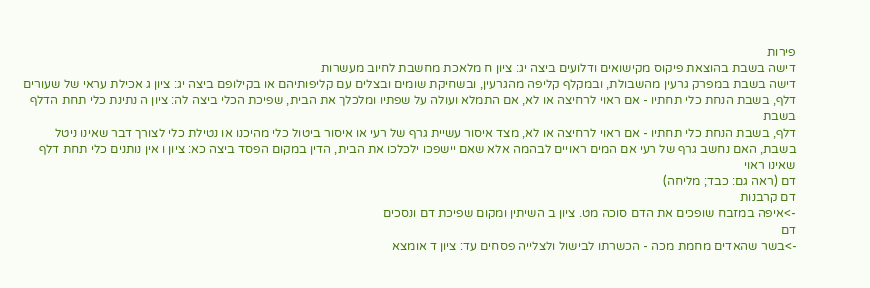פירות
דישה בשבת בהוצאת פיקוס מקישואים ודלועים ביצה יג: ציון ח מלאכת מחשבת לחיוב מעשרות
דישה בשבת במפרק גרעין מהשבולת, ובמקלף קליפה מהגרעין, ובשחיקת שומים ובצלים עם קליפותיהם או בקילופם ביצה יג: ציון ג אכילת עראי של שעורים
דלף, בשבת הנחת כלי תחתיו - אם ראוי לרחיצה או לא, אם התמלא ועולה על שפתיו ומלכלך את הבית, שפיכת הכלי ביצה לה: ציון ה נתינת כלי תחת הדלף בשבת
דלף, בשבת הנחת כלי תחתיו - אם ראוי לרחיצה או לא, מצד איסור עשיית גרף של רעי או איסור ביטול כלי מהיכנו או נטילת כלי לצורך דבר שאינו ניטל בשבת, האם נחשב גרף של רעי אם המים ראויים לבהמה אלא שאם יישפכו ילכלכו את הבית, הדין במקום הפסד ביצה כא: ציון ו אין נותנים כלי תחת דלף שאינו ראוי
דם (ראה גם: כבד; מליחה)
דם קרבנות
->איפה במזבח שופכים את הדם סוכה מט. ציון ב השיתין ומקום שפיכת דם ונסכים
דם
->בשר שהאדים מחמת מכה - הכשרתו לבישול ולצלייה פסחים עד: ציון ד אומצא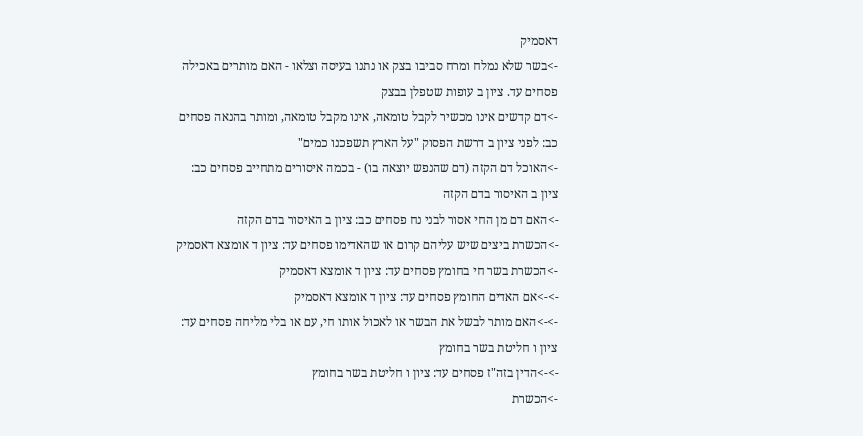דאסמיק
->בשר שלא נמלח ומרח סביבו בצק או נתנו בעיסה וצלאו - האם מותרים באכילה פסחים עד. ציון ב עופות שטפלן בבצק
->דם קדשים אינו מכשיר לקבל טומאה, אינו מקבל טומאה, ומותר בהנאה פסחים כב: לפני ציון ב דרשת הפסוק "על הארץ תשפכנו כמים"
->האוכל דם הקזה (דם שהנפש יוצאה בו) - בכמה איסורים מתחייב פסחים כב: ציון ב האיסור בדם הקזה
->האם דם מן החי אסור לבני נח פסחים כב: ציון ב האיסור בדם הקזה
->הכשרת ביצים שיש עליהם קרום או שהאדימו פסחים עד: ציון ד אומצא דאסמיק
->הכשרת בשר חי בחומץ פסחים עד: ציון ד אומצא דאסמיק
->->אם האדים החומץ פסחים עד: ציון ד אומצא דאסמיק
->->האם מותר לבשל את הבשר או לאכול אותו חי, עם או בלי מליחה פסחים עד: ציון ו חליטת בשר בחומץ
->->הדין בזה"ז פסחים עד: ציון ו חליטת בשר בחומץ
->הכשרת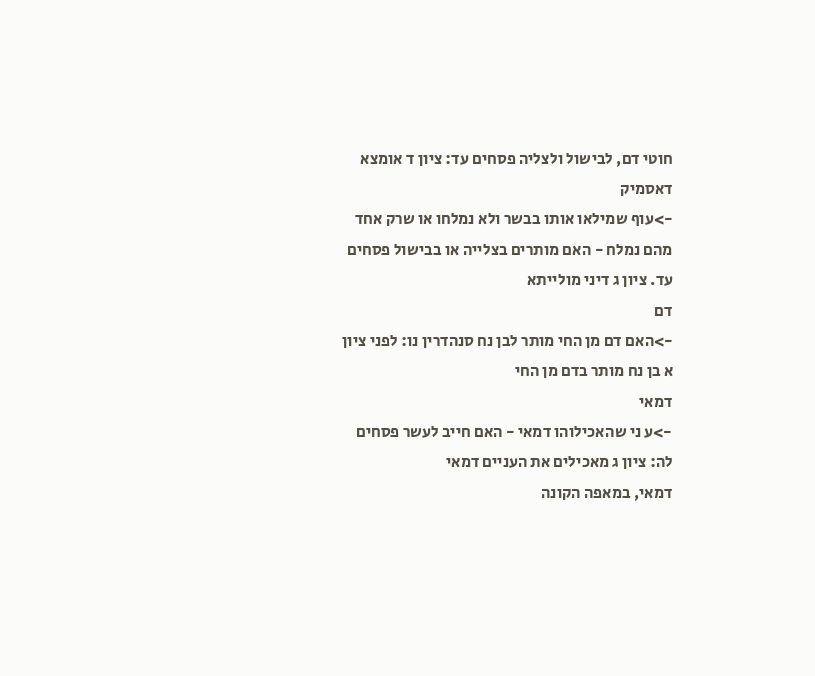חוטי דם, לבישול ולצליה פסחים עד: ציון ד אומצא דאסמיק
->עוף שמילאו אותו בבשר ולא נמלחו או שרק אחד מהם נמלח - האם מותרים בצלייה או בבישול פסחים עד. ציון ג דיני מולייתא
דם
->האם דם מן החי מותר לבן נח סנהדרין נו: לפני ציון א בן נח מותר בדם מן החי
דמאי
->ע ני שהאכילוהו דמאי - האם חייב לעשר פסחים לה: ציון ג מאכילים את העניים דמאי
דמאי, במאפה הקונה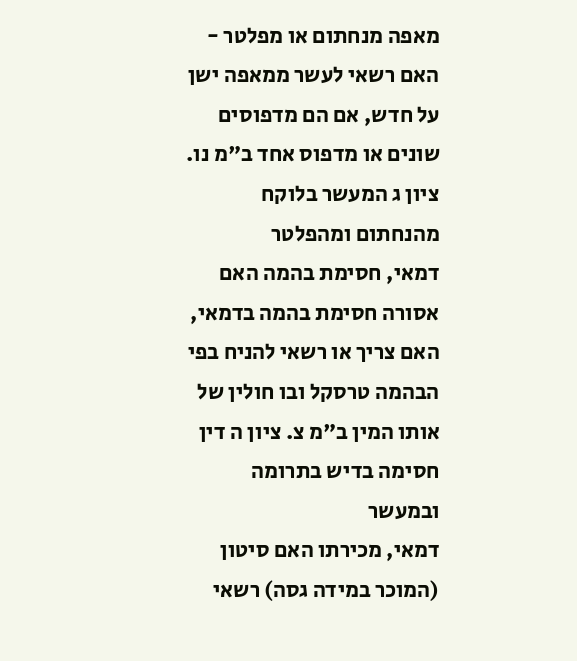מאפה מנחתום או מפלטר - האם רשאי לעשר ממאפה ישן על חדש, אם הם מדפוסים שונים או מדפוס אחד ב"מ נו. ציון ג המעשר בלוקח מהנחתום ומהפלטר
דמאי, חסימת בהמה האם אסורה חסימת בהמה בדמאי, האם צריך או רשאי להניח בפי הבהמה טרסקל ובו חולין של אותו המין ב"מ צ. ציון ה דין חסימה בדיש בתרומה ובמעשר
דמאי, מכירתו האם סיטון (המוכר במידה גסה) רשאי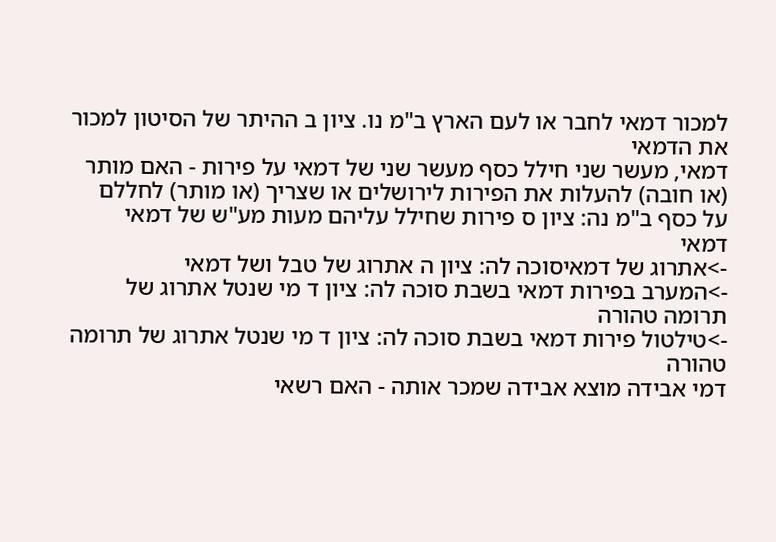למכור דמאי לחבר או לעם הארץ ב"מ נו. ציון ב ההיתר של הסיטון למכור את הדמאי
דמאי, מעשר שני חילל כסף מעשר שני של דמאי על פירות - האם מותר (או חובה) להעלות את הפירות לירושלים או שצריך (או מותר) לחללם על כסף ב"מ נה: ציון ס פירות שחילל עליהם מעות מע"ש של דמאי
דמאי
->אתרוג של דמאיסוכה לה: ציון ה אתרוג של טבל ושל דמאי
->המערב בפירות דמאי בשבת סוכה לה: ציון ד מי שנטל אתרוג של תרומה טהורה
->טילטול פירות דמאי בשבת סוכה לה: ציון ד מי שנטל אתרוג של תרומה טהורה
דמי אבידה מוצא אבידה שמכר אותה - האם רשאי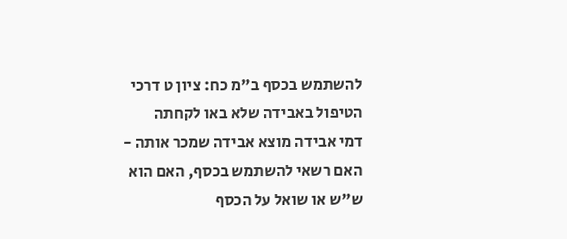להשתמש בכסף ב"מ כח: ציון ט דרכי הטיפול באבידה שלא באו לקחתה
דמי אבידה מוצא אבידה שמכר אותה - האם רשאי להשתמש בכסף, האם הוא ש"ש או שואל על הכסף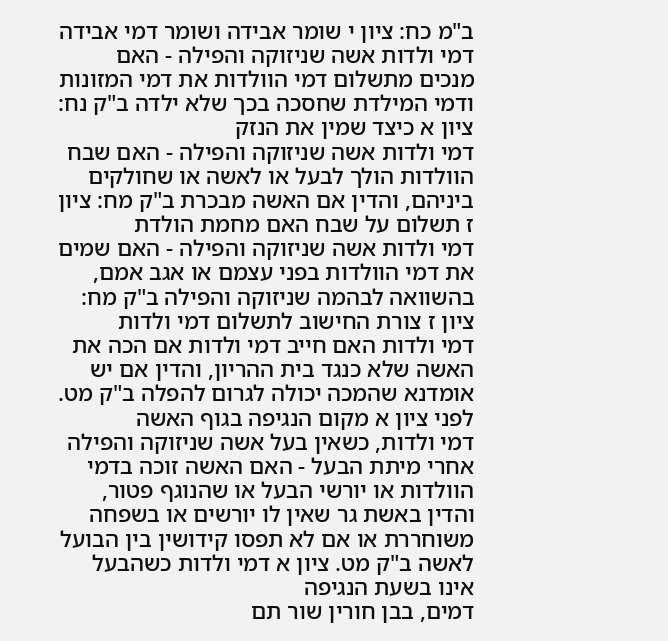ב"מ כח: ציון י שומר אבידה ושומר דמי אבידה
דמי ולדות אשה שניזוקה והפילה - האם מנכים מתשלום דמי הוולדות את דמי המזונות ודמי המילדת שחסכה בכך שלא ילדה ב"ק נח: ציון א כיצד שמין את הנזק
דמי ולדות אשה שניזוקה והפילה - האם שבח הוולדות הולך לבעל או לאשה או שחולקים ביניהם, והדין אם האשה מבכרת ב"ק מח: ציון ז תשלום על שבח האם מחמת הולדת
דמי ולדות אשה שניזוקה והפילה - האם שמים את דמי הוולדות בפני עצמם או אגב אמם, בהשוואה לבהמה שניזוקה והפילה ב"ק מח: ציון ז צורת החישוב לתשלום דמי ולדות
דמי ולדות האם חייב דמי ולדות אם הכה את האשה שלא כנגד בית ההריון, והדין אם יש אומדנא שהמכה יכולה לגרום להפלה ב"ק מט. לפני ציון א מקום הנגיפה בגוף האשה
דמי ולדות, כשאין בעל אשה שניזוקה והפילה אחרי מיתת הבעל - האם האשה זוכה בדמי הוולדות או יורשי הבעל או שהנוגף פטור, והדין באשת גר שאין לו יורשים או בשפחה משוחררת או אם לא תפסו קידושין בין הבועל לאשה ב"ק מט. ציון א דמי ולדות כשהבעל אינו בשעת הנגיפה
דמים, בבן חורין שור תם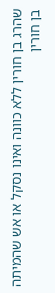שהרג בן חורין ללא כוונה ואינו נסקל או אש שהמיתה בן חורין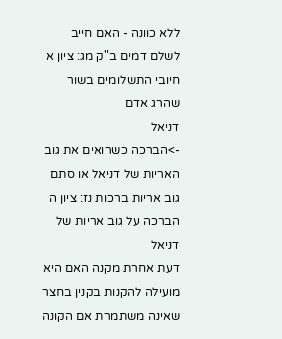ללא כוונה - האם חייב לשלם דמים ב"ק מג: ציון א חיובי התשלומים בשור שהרג אדם
דניאל
->הברכה כשרואים את גוב האריות של דניאל או סתם גוב אריות ברכות נז: ציון ה הברכה על גוב אריות של דניאל
דעת אחרת מקנה האם היא מועילה להקנות בקנין בחצר שאינה משתמרת אם הקונה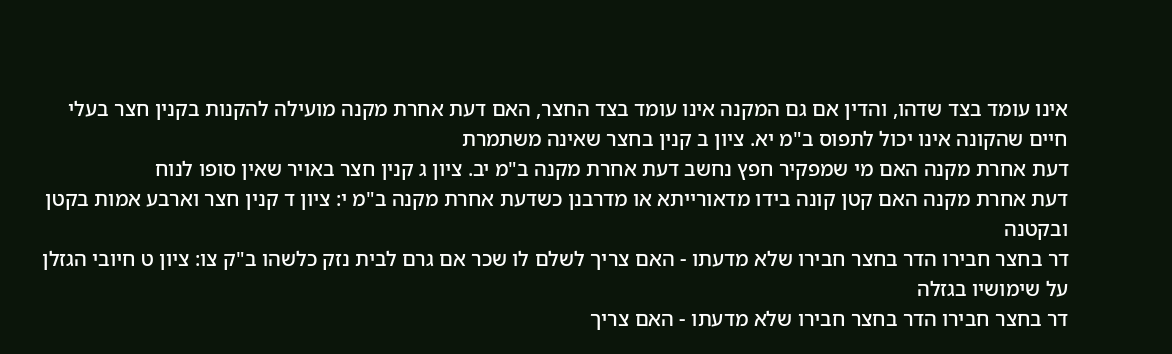אינו עומד בצד שדהו, והדין אם גם המקנה אינו עומד בצד החצר, האם דעת אחרת מקנה מועילה להקנות בקנין חצר בעלי חיים שהקונה אינו יכול לתפוס ב"מ יא. ציון ב קנין בחצר שאינה משתמרת
דעת אחרת מקנה האם מי שמפקיר חפץ נחשב דעת אחרת מקנה ב"מ יב. ציון ג קנין חצר באויר שאין סופו לנוח
דעת אחרת מקנה האם קטן קונה בידו מדאורייתא או מדרבנן כשדעת אחרת מקנה ב"מ י: ציון ד קנין חצר וארבע אמות בקטן ובקטנה
דר בחצר חבירו הדר בחצר חבירו שלא מדעתו - האם צריך לשלם לו שכר אם גרם לבית נזק כלשהו ב"ק צו: ציון ט חיובי הגזלן על שימושיו בגזלה
דר בחצר חבירו הדר בחצר חבירו שלא מדעתו - האם צריך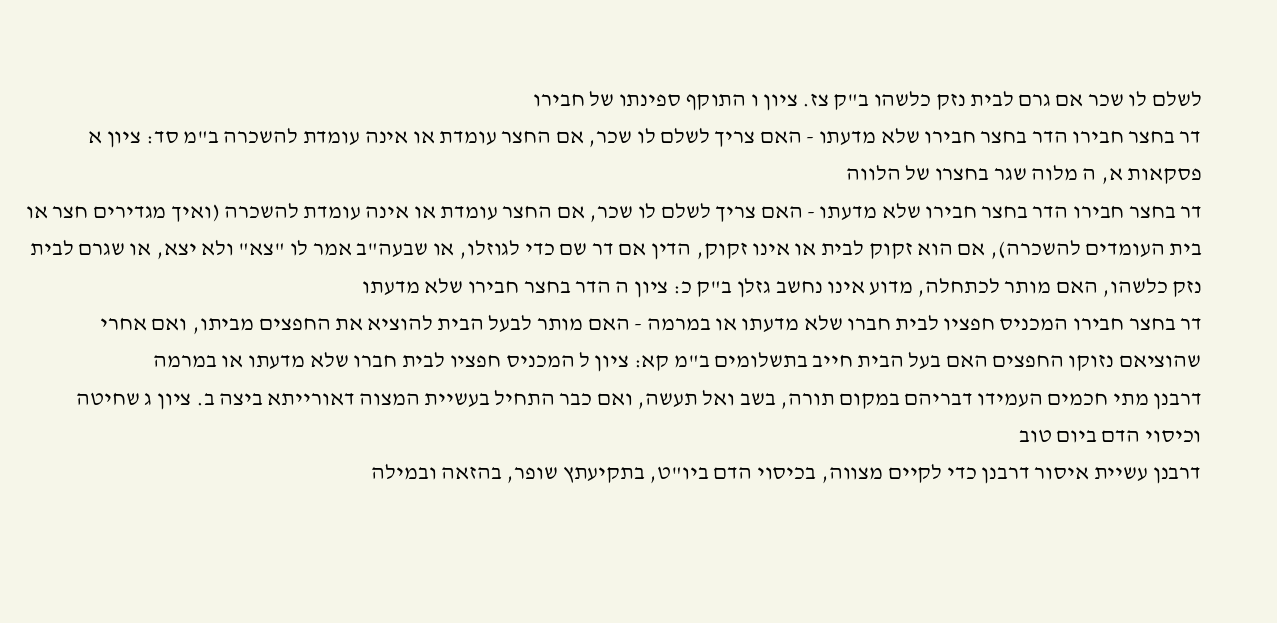לשלם לו שכר אם גרם לבית נזק כלשהו ב"ק צז. ציון ו התוקף ספינתו של חבירו
דר בחצר חבירו הדר בחצר חבירו שלא מדעתו - האם צריך לשלם לו שכר, אם החצר עומדת או אינה עומדת להשכרה ב"מ סד: ציון א פסקאות א, ה מלוה שגר בחצרו של הלווה
דר בחצר חבירו הדר בחצר חבירו שלא מדעתו - האם צריך לשלם לו שכר, אם החצר עומדת או אינה עומדת להשכרה (ואיך מגדירים חצר או בית העומדים להשכרה), אם הוא זקוק לבית או אינו זקוק, הדין אם דר שם כדי לגוזלו, או שבעה"ב אמר לו "צא" ולא יצא, או שגרם לבית נזק כלשהו, האם מותר לכתחלה, מדוע אינו נחשב גזלן ב"ק כ: ציון ה הדר בחצר חבירו שלא מדעתו
דר בחצר חבירו המכניס חפציו לבית חברו שלא מדעתו או במרמה - האם מותר לבעל הבית להוציא את החפצים מביתו, ואם אחרי שהוציאם נזוקו החפצים האם בעל הבית חייב בתשלומים ב"מ קא: ציון ל המכניס חפציו לבית חברו שלא מדעתו או במרמה
דרבנן מתי חכמים העמידו דבריהם במקום תורה, בשב ואל תעשה, ואם כבר התחיל בעשיית המצוה דאורייתא ביצה ב. ציון ג שחיטה וכיסוי הדם ביום טוב
דרבנן עשיית איסור דרבנן כדי לקיים מצווה, בכיסוי הדם ביו"ט, בתקיעתץ שופר, בהזאה ובמילה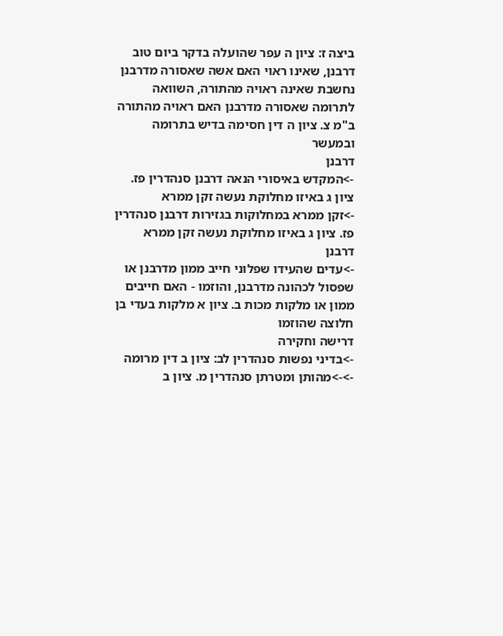ביצה ז: ציון ה עפר שהועלה בדקר ביום טוב
דרבנן, שאינו ראוי האם אשה שאסורה מדרבנן נחשבת שאינה ראויה מהתורה, השוואה לתרומה שאסורה מדרבנן האם ראויה מהתורה ב"מ צ. ציון ה דין חסימה בדיש בתרומה ובמעשר
דרבנן
->המקדש באיסורי הנאה דרבנן סנהדרין פז. ציון ג באיזו מחלוקת נעשה זקן ממרא
->זקן ממרא במחלוקות בגזירות דרבנן סנהדרין פז. ציון ג באיזו מחלוקת נעשה זקן ממרא
דרבנן
->עדים שהעידו שפלוני חייב ממון מדרבנן או שפסול לכהונה מדרבנן, והוזמו - האם חייבים ממון או מלקות מכות ב. ציון א מלקות בעדי בן חלוצה שהוזמו
דרישה וחקירה
->בדיני נפשות סנהדרין לב: ציון ב דין מרומה
->->מהותן ומטרתן סנהדרין מ. ציון ב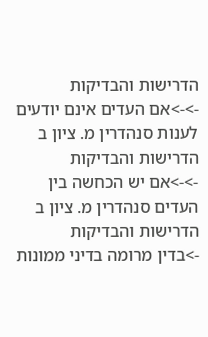הדרישות והבדיקות
->->אם העדים אינם יודעים לענות סנהדרין מ. ציון ב הדרישות והבדיקות
->->אם יש הכחשה בין העדים סנהדרין מ. ציון ב הדרישות והבדיקות
->בדין מרומה בדיני ממונות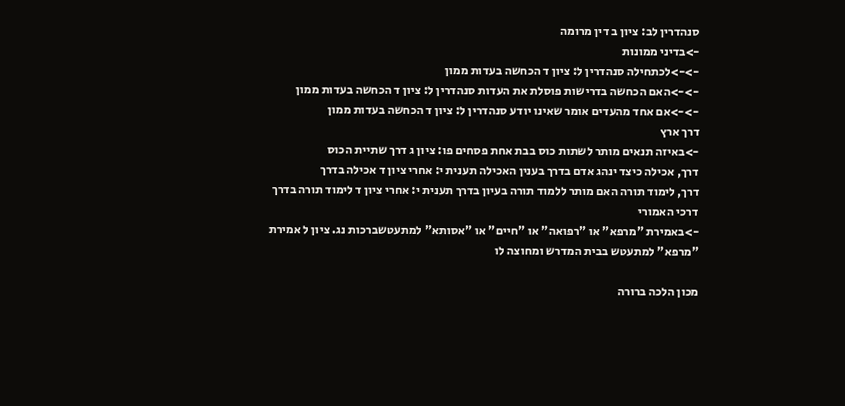סנהדרין לב: ציון ב דין מרומה
->בדיני ממונות
->->לכתחילה סנהדרין ל: ציון ד הכחשה בעדות ממון
->->האם הכחשה בדרישות פוסלת את העדות סנהדרין ל: ציון ד הכחשה בעדות ממון
->->אם אחד מהעדים אומר שאינו יודע סנהדרין ל: ציון ד הכחשה בעדות ממון
דרך ארץ
->באיזה תנאים מותר לשתות כוס בבת אחת פסחים פו: ציון ג דרך שתיית הכוס
דרך, אכילה כיצד ינהג אדם בדרך בענין האכילה תענית י: אחרי ציון ד אכילה בדרך
דרך, לימוד תורה האם מותר ללמוד תורה בעיון בדרך תענית י: אחרי ציון ד לימוד תורה בדרך
דרכי האמורי
->באמירת "מרפא" או "רפואה" או "חיים" או "אסותא" למתעטשברכות נג. ציון ל אמירת "מרפא" למתעטש בבית המדרש ומחוצה לו

מכון הלכה ברורה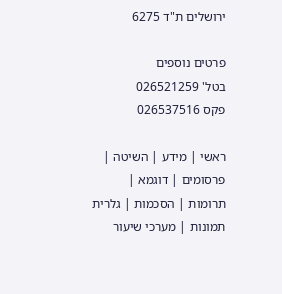ירושלים ת"ד 6275

פרטים נוספים
בטל' 026521259
פקס 026537516

ראשי | מידע | השיטה | פרסומים | דוגמא | תרומות | הסכמות | גלרית תמונות | מערכי שיעור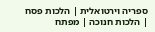ספריה וירטואלית | הלכות פסח | הלכות חנוכה | מפתח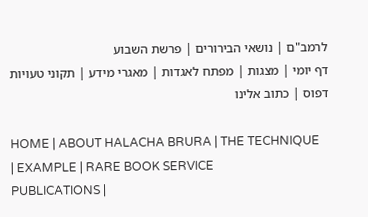לרמב"ם | נושאי הבירורים | פרשת השבוע
דף יומי | מצגות | מפתח לאגדות | מאגרי מידע | תקוני טעויות דפוס | כתוב אלינו

HOME | ABOUT HALACHA BRURA | THE TECHNIQUE | EXAMPLE | RARE BOOK SERVICE
PUBLICATIONS |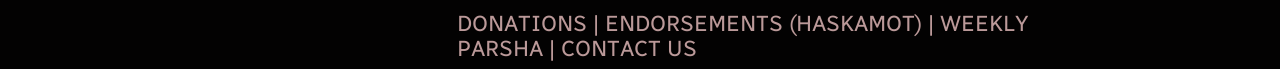DONATIONS | ENDORSEMENTS (HASKAMOT) | WEEKLY PARSHA | CONTACT US